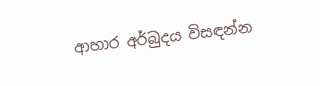ආහාර අර්බුදය විසඳන්න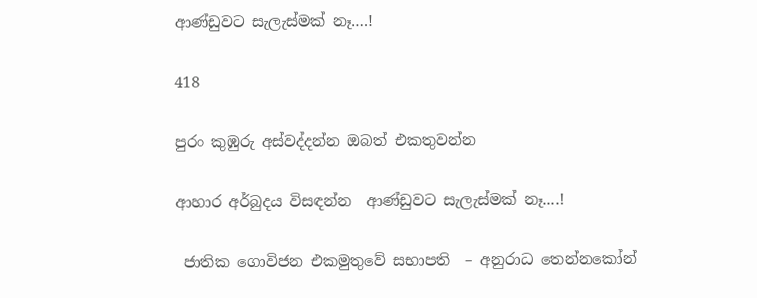ආණ්ඩුවට සැලැස්මක් නෑ….!

418

පුරං කුඹුරු අස්වද්දන්න ඔබත් එකතුවන්න

ආහාර අර්බුදය විසඳන්න  ආණ්ඩුවට සැලැස්මක් නෑ....!

 ජාතික ගොවිජන එකමුතුවේ සභාපති  – අනුරාධ තෙන්නකෝන්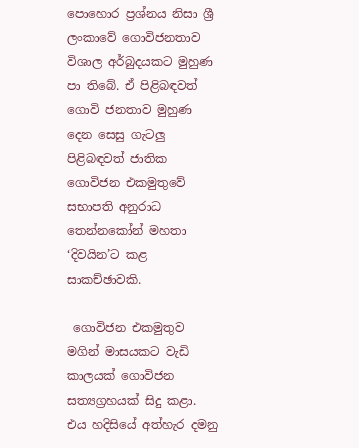පොහොර ප්‍රශ්නය නිසා ශ්‍රී ලංකාවේ ගොවිජනතාව විශාල අර්බුදයකට මුහුණ පා තිබේ. ඒ පිළිබඳවත් ගොවි ජනතාව මුහුණ දෙන සෙසු ගැටලු පිළිබඳවත් ජාතික ගොවිජන එකමුතුවේ සභාපති අනුරාධ තෙන්නකෝන් මහතා ‘දිවයින’ට කළ සාකච්ඡාවකි.

 ගොවිජන එකමුතුව මගින් මාසයකට වැඩි කාලයක් ගොවිජන සත්‍යග්‍රහයක් සිදු කළා. එය හදිසියේ අත්හැර දමනු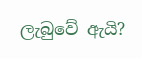ලැබුවේ ඇයි?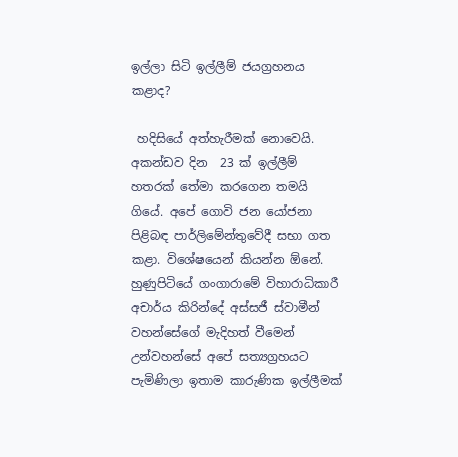ඉල්ලා සිටි ඉල්ලීම් ජයග්‍රහනය කළාද?

 හදිසියේ අත්හැරීමක් නොවෙයි. අකන්ඩව දින  23 ක් ඉල්ලීම් හතරක් තේමා කරගෙන තමයි ගියේ. අපේ ගොවි ජන යෝජනා පිළිබඳ පාර්ලිමේන්තුවේදී සභා ගත කළා. විශේෂයෙන් කියන්න ඕනේ. හුණුපිටියේ ගංගාරාමේ විහාරාධිකාරී අචාර්ය කිරින්දේ අස්සජී ස්වාමීන් වහන්සේගේ මැදිහත් වීමෙන් උන්වහන්සේ අපේ සත්‍යග්‍රහයට පැමිණිලා ඉතාම කාරුණික ඉල්ලීමක්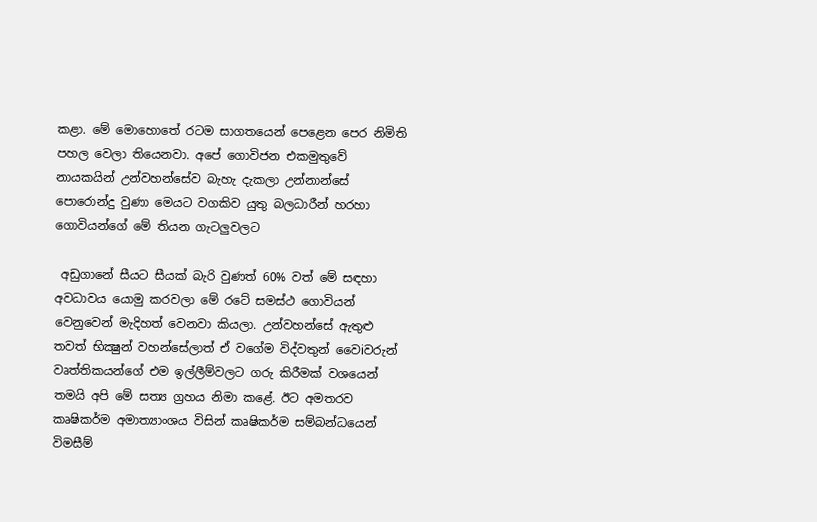කළා. මේ මොහොතේ රටම සාගතයෙන් පෙළෙන පෙර නිමිති පහල වෙලා තියෙනවා. අපේ ගොවිජන එකමුතුවේ නායකයින් උන්වහන්සේව බැහැ දැකලා උන්නාන්සේ පොරොන්දු වුණා මෙයට වගකිව යුතු බලධාරීන් හරහා ගොවියන්ගේ මේ තියන ගැටලුවලට

 අඩුගානේ සීයට සීයක් බැරි වුණත් 60% වත් මේ සඳහා අවධාවය යොමු කරවලා මේ රටේ සමස්ථ ගොවියන් වෙනුවෙන් මැදිහත් වෙනවා කියලා. උන්වහන්සේ ඇතුළු තවත් භික්‍ෂුන් වහන්සේලාත් ඒ වගේම විද්වතුන් වෛiවරුන් වෘත්තිකයන්ගේ එම ඉල්ලීම්වලට ගරු කිරීමක් වශයෙන් තමයි අපි මේ සත්‍ය ග්‍රහය නිමා කළේ. ඊට අමතරව කෘෂිකර්ම අමාත්‍යාංශය විසින් කෘෂිකර්ම සම්බන්ධයෙන් විමසීම්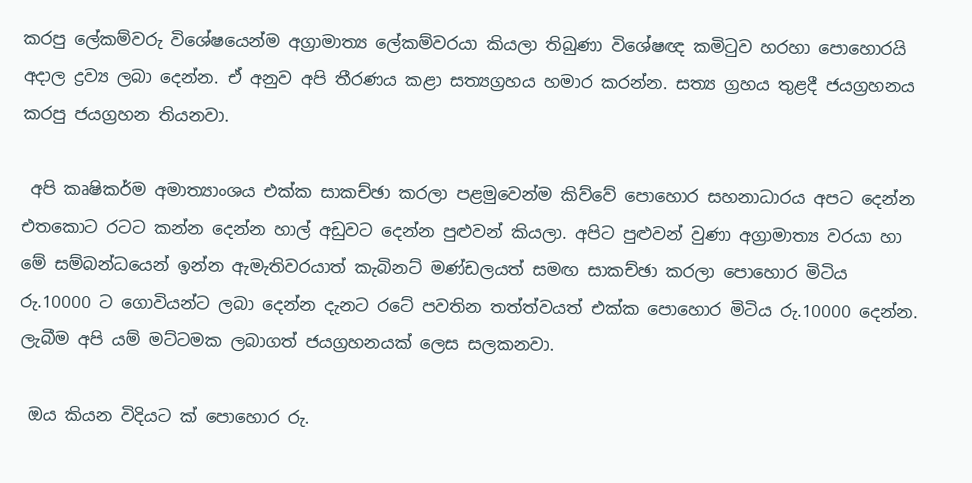කරපු ලේකම්වරු විශේෂයෙන්ම අග්‍රාමාත්‍ය ලේකම්වරයා කියලා තිබුණා විශේෂඥ කමිටුව හරහා පොහොරයි අදාල ද්‍රව්‍ය ලබා දෙන්න. ඒ අනුව අපි තීරණය කළා සත්‍යග්‍රහය හමාර කරන්න. සත්‍ය ග්‍රහය තුළදී ජයග්‍රහනය කරපු ජයග්‍රහන තියනවා.

 අපි කෘෂිකර්ම අමාත්‍යාංශය එක්ක සාකච්ඡා කරලා පළමුවෙන්ම කිව්වේ පොහොර සහනාධාරය අපට දෙන්න එතකොට රටට කන්න දෙන්න හාල් අඩුවට දෙන්න පුළුවන් කියලා. අපිට පුළුවන් වුණා අග්‍රාමාත්‍ය වරයා හා මේ සම්බන්ධයෙන් ඉන්න ඇමැතිවරයාත් කැබිනට් මණ්ඩලයත් සමඟ සාකච්ඡා කරලා පොහොර මිටිය රු.10000 ට ගොවියන්ට ලබා දෙන්න දැනට රටේ පවතින තත්ත්වයත් එක්ක පොහොර මිටිය රු.10000 දෙන්න. ලැබීම අපි යම් මට්ටමක ලබාගත් ජයග්‍රහනයක් ලෙස සලකනවා.

 ඔය කියන විදියට ක් පොහොර රු.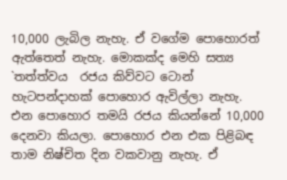10,000 ලැබිල නැහැ. ඒ වගේම පොහොරත් ඇත්තෙත් නැහැ. මොකක්ද මෙහි සත්‍ය `තත්ත්වය  රජය කිව්වට ටොන් හැටපන්දාහක් පොහොර ඇවිල්ලා නැහැ. එන පොහොර තමයි රජය කියන්නේ 10,000 දෙනවා කියලා. පොහොර එන එක පිළිබඳ තාම නිෂ්චිත දින වකවානු නැහැ. ඒ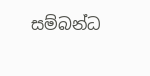සම්බන්ධ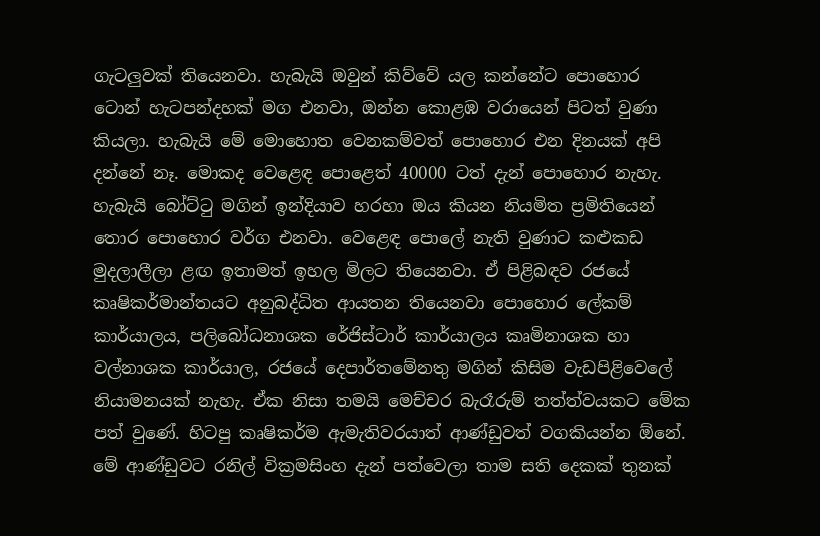ගැටලුවක් තියෙනවා. හැබැයි ඔවුන් කිව්වේ යල කන්නේට පොහොර ටොන් හැටපන්දහක් මග එනවා, ඔන්න කොළඹ වරායෙන් පිටත් වුණා කියලා. හැබැයි මේ මොහොත වෙනකම්වත් පොහොර එන දිනයක් අපි දන්නේ නෑ. මොකද වෙළෙඳ පොළෙත් 40000 ටත් දැන් පොහොර නැහැ. හැබැයි බෝට්ටු මගින් ඉන්දියාව හරහා ඔය කියන නියමිත ප්‍රමිතියෙන් තොර පොහොර වර්ග එනවා. වෙළෙඳ පොලේ නැති වුණාට කළුකඩ මුදලාලීලා ළඟ ඉතාමත් ඉහල මිලට තියෙනවා. ඒ පිළිබඳව රජයේ කෘෂිකර්මාන්තයට අනුබද්ධිත ආයතන තියෙනවා පොහොර ලේකම් කාර්යාලය, පලිබෝධනාශක රේජිස්ටාර් කාර්යාලය කෘමිනාශක හා වල්නාශක කාර්යාල, රජයේ දෙපාර්තමේනතු මගින් කිසිම වැඩපිළිවෙලේ නියාමනයක් නැහැ. ඒක නිසා තමයි මෙච්චර බැරෑරුම් තත්ත්වයකට මේක පත් වුණේ. හිටපු කෘෂිකර්ම ඇමැතිවරයාත් ආණ්ඩුවත් වගකියන්න ඕනේ. මේ ආණ්ඩුවට රනිල් වික්‍රමසිංහ දැන් පත්වෙලා තාම සති දෙකක් තුනක්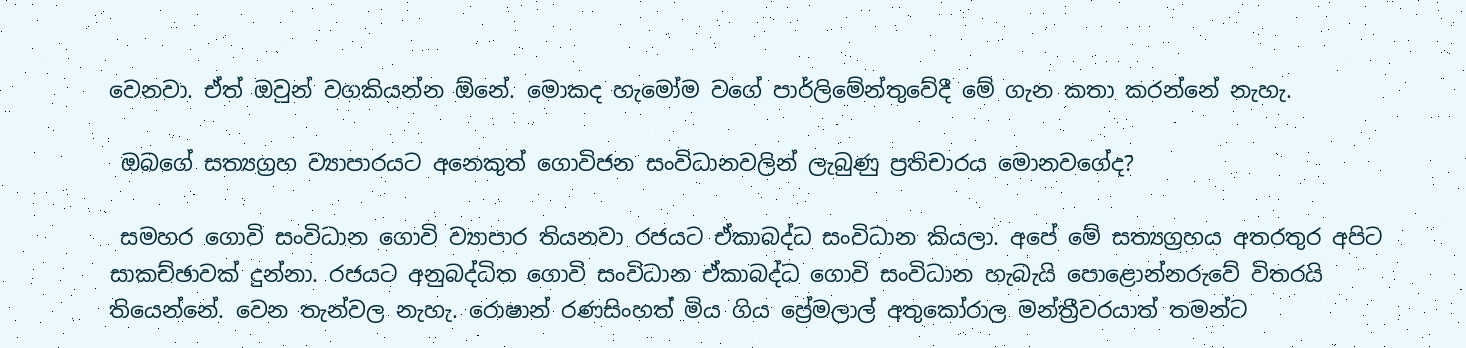වෙනවා. ඒත් ඔවුන් වගකියන්න ඕනේ. මොකද හැමෝම වගේ පාර්ලිමේන්තුවේදී මේ ගැන කතා කරන්නේ නැහැ.

 ඔබගේ සත්‍යග්‍රහ ව්‍යාපාරයට අනෙකුත් ගොවිජන සංවිධානවලින් ලැබුණු ප්‍රතිචාරය මොනවගේද?

 සමහර ගොවි සංවිධාන ගොවි ව්‍යාපාර තියනවා රජයට ඒකාබද්ධ සංවිධාන කියලා. අපේ මේ සත්‍යග්‍රහය අතරතුර අපිට සාකච්ඡාවක් දුන්නා. රජයට අනුබද්ධිත ගොවි සංවිධාන ඒකාබද්ධ ගොවි සංවිධාන හැබැයි පොළොන්නරුවේ විතරයි තියෙන්නේ. වෙන තැන්වල නැහැ. රොෂාන් රණසිංහත් මිය ගිය ප්‍රේමලාල් අතුකෝරාල මන්ත්‍රීවරයාත් තමන්ට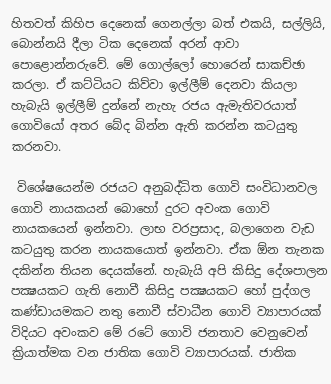හිතවත් කිහිප දෙනෙක් ගෙනල්ලා බත් එකයි, සල්ලියි, බොන්නයි දීලා ටික දෙනෙක් අරන් ආවා පොළොන්නරුවේ. මේ ගොල්ලෝ හොරෙන් සාකච්ඡා කරලා. ඒ කට්ටියට කිව්වා ඉල්ලීම් දෙනවා කියලා හැබැයි ඉල්ලීම් දුන්නේ නැහැ රජය ඇමැතිවරයාත් ගොවියෝ අතර බේද බින්න ඇති කරන්න කටයුතු කරනවා.

 විශේෂයෙන්ම රජයට අනුබද්ධිත ගොවි සංවිධානවල ගොවි නායකයන් බොහෝ දුරට අවංක ගොවි නායකයෙන් ඉන්නවා. ලාභ වරප්‍රසාද, බලාගෙන වැඩ කටයුතු කරන නායකයොත් ඉන්නවා. ඒක ඕන තැනක දකින්න තියන දෙයක්නේ. හැබැයි අපි කිසිදු දේශපාලන පක්‍ෂයකට ගැති නොවී කිසිදු පක්‍ෂයකට හෝ පුද්ගල කණ්ඩායමකට නතු නොවී ස්වාධීන ගොවි ව්‍යාපාරයක් විදියට අවංකව මේ රටේ ගොවි ජනතාව වෙනුවෙන් ක්‍රියාත්මක වන ජාතික ගොවි ව්‍යාපාරයක්. ජාතික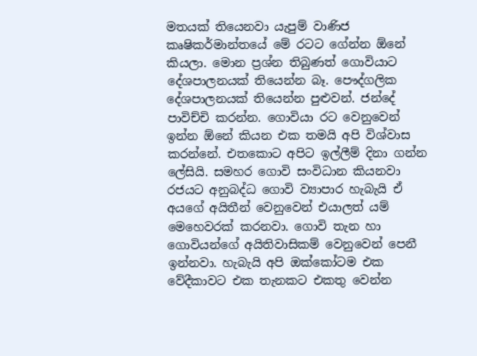මතයක් තියෙනවා යැපුම් වාණිජ කෘෂිකර්මාන්තයේ මේ රටට ගේන්න ඕනේ කියලා. මොන ප්‍රශ්න තිබුණත් ගොවියාට දේශපාලනයක් තියෙන්න බෑ. පෞද්ගලික දේශපාලනයක් තියෙන්න පුළුවන්. ජන්දේ පාවිච්චි කරන්න. ගොවියා රට වෙනුවෙන් ඉන්න ඕනේ කියන එක තමයි අපි විශ්වාස කරන්නේ. එතකොට අපිට ඉල්ලීම් දිනා ගන්න ලේසියි. සමහර ගොවි සංවිධාන කියනවා රජයට අනුබද්ධ ගොවි ව්‍යාපාර හැබැයි ඒ අයගේ අයිතීන් වෙනුවෙන් එයාලත් යම් මෙහෙවරක් කරනවා. ගොවි තැන හා ගොවියන්ගේ අයිතිවාසිකම් වෙනුවෙන් පෙනී ඉන්නවා. හැබැයි අපි ඔක්කෝටම එක වේදීකාවට එක තැනකට එකතු වෙන්න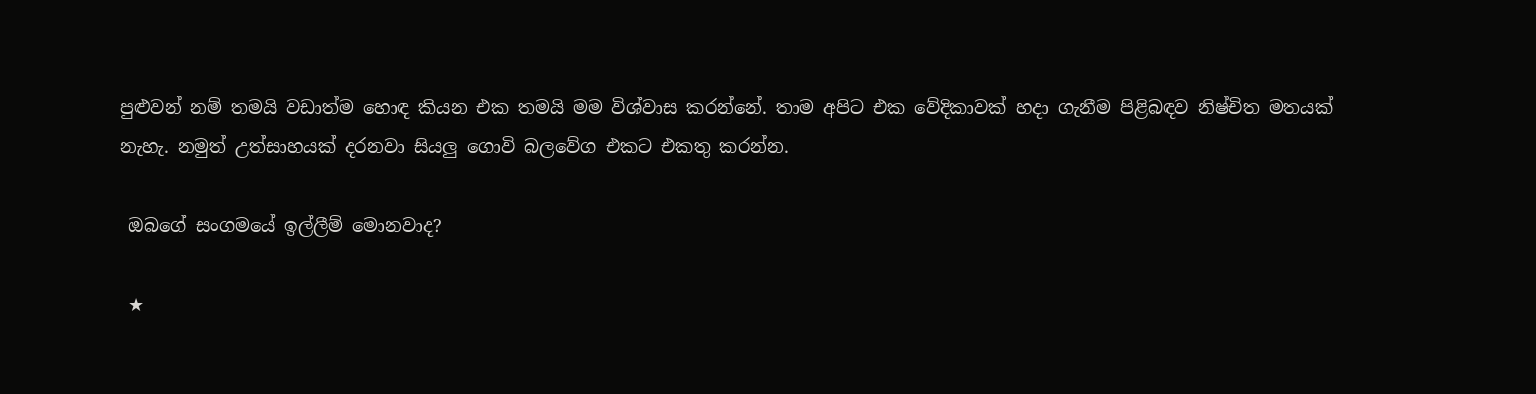පුළුවන් නම් තමයි වඩාත්ම හොඳ කියන එක තමයි මම විශ්වාස කරන්නේ. තාම අපිට එක වේදිකාවක් හදා ගැනීම පිළිබඳව නිෂ්චිත මතයක් නැහැ. නමුත් උත්සාහයක් දරනවා සියලු ගොවි බලවේග එකට එකතු කරන්න.

 ඔබගේ සංගමයේ ඉල්ලීම් මොනවාද?

 ★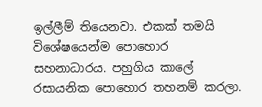ඉල්ලීම් තියෙනවා. එකක් තමයි විශේෂයෙන්ම පොහොර සහනාධාරය. පහුගිය කාලේ රසායනික පොහොර තහනම් කරලා.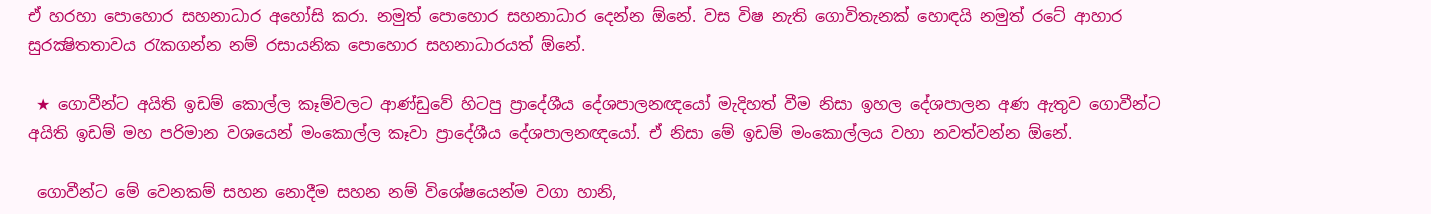ඒ හරහා පොහොර සහනාධාර අහෝසි කරා. නමුත් පොහොර සහනාධාර දෙන්න ඕනේ. වස විෂ නැති ගොවිතැනක් හොඳයි නමුත් රටේ ආහාර සුරක්‍ෂිතතාවය රැකගන්න නම් රසායනික පොහොර සහනාධාරයත් ඕනේ.

 ★ ගොවීන්ට අයිති ඉඩම් කොල්ල කෑම්වලට ආණ්ඩුවේ හිටපු ප්‍රාදේශීය දේශපාලනඥයෝ මැදිහත් වීම නිසා ඉහල දේශපාලන අණ ඇතුව ගොවීන්ට අයිති ඉඩම් මහ පරිමාන වශයෙන් මංකොල්ල කෑවා ප්‍රාදේශීය දේශපාලනඥයෝ. ඒ නිසා මේ ඉඩම් මංකොල්ලය වහා නවත්වන්න ඕනේ.

 ගොවීන්ට මේ වෙනකම් සහන නොදීම සහන නම් විශේෂයෙන්ම වගා හානි,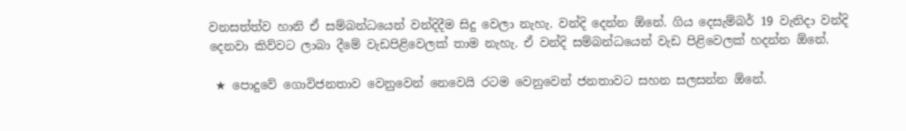වනසත්ත්ව හානි ඒ සම්බන්ධයෙන් වන්දිදීම සිදු වෙලා නැහැ. වන්දි දෙන්න ඕනේ. ගිය දෙසැම්බර් 19 වැනිදා වන්දි දෙනවා කිව්වට ලාබා දීමේ වැඩපිළිවෙලක් තාම නැහැ. ඒ වන්දි සම්බන්ධයෙන් වැඩ පිළිවෙලක් හදන්න ඕනේ.

 ★ පොදුවේ ගොවිජනතාව වෙනුවෙන් නෙවෙයි රටම වෙනුවෙන් ජනතාවට සහන සලසන්න ඕනේ.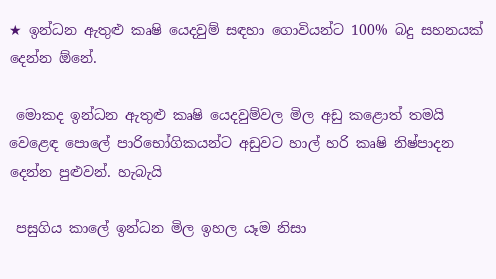★ ඉන්ධන ඇතුළු කෘෂි යෙදවුම් සඳහා ගොවියන්ට 100% බදු සහනයක් දෙන්න ඕනේ.

 මොකද ඉන්ධන ඇතුළු කෘෂි යෙදවුම්වල මිල අඩු කළොත් තමයි වෙළෙඳ පොලේ පාරිභෝගිකයන්ට අඩුවට හාල් හරි කෘෂි නිෂ්පාදන දෙන්න පුළුවන්. හැබැයි

 පසුගිය කාලේ ඉන්ධන මිල ඉහල යෑම නිසා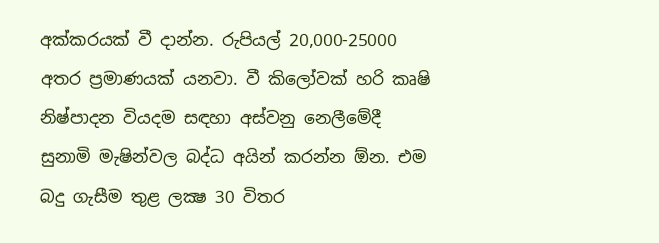අක්කරයක් වී දාන්න. රුපියල් 20,000-25000 අතර ප්‍රමාණයක් යනවා. වී කිලෝවක් හරි කෘෂි නිෂ්පාදන වියදම සඳහා අස්වනු නෙලීමේදී සුනාමි මැෂින්වල බද්ධ අයින් කරන්න ඕන. එම බදු ගැසීම තුළ ලක්‍ෂ 30 විතර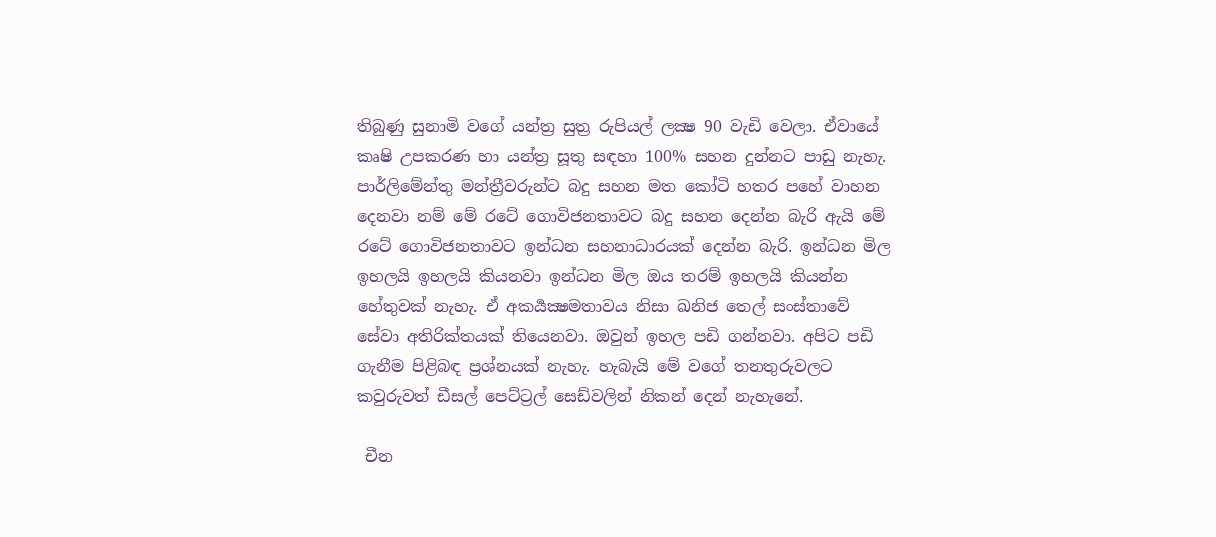තිබුණු සුනාමි වගේ යන්ත්‍ර සුත්‍ර රුපියල් ලක්‍ෂ 90 වැඩි වෙලා. ඒවායේ කෘෂි උපකරණ හා යන්ත්‍ර සූතු සඳහා 100% සහන දුන්නට පාඩු නැහැ. පාර්ලිමේන්තු මන්ත්‍රීවරුන්ට බදු සහන මත කෝටි හතර පහේ වාහන දෙනවා නම් මේ රටේ ගොවිජනතාවට බදු සහන දෙන්න බැරි ඇයි මේ රටේ ගොවිජනතාවට ඉන්ධන සහනාධාරයක් දෙන්න බැරි. ඉන්ධන මිල ඉහලයි ඉහලයි කියනවා ඉන්ධන මිල ඔය තරම් ඉහලයි කියන්න හේතුවක් නැහැ. ඒ අකර්‍යක්‍ෂමතාවය නිසා ඛනිජ තෙල් සංස්තාවේ සේවා අතිරික්තයක් තියෙනවා. ඔවුන් ඉහල පඩි ගන්නවා. අපිට පඩි ගැනීම පිළිබඳ ප්‍රශ්නයක් නැහැ. හැබැයි මේ වගේ තනතුරුවලට කවුරුවත් ඩීසල් පෙට්ට්‍රල් සෙඩ්වලින් නිකන් දෙන් නැහැනේ.

 චීන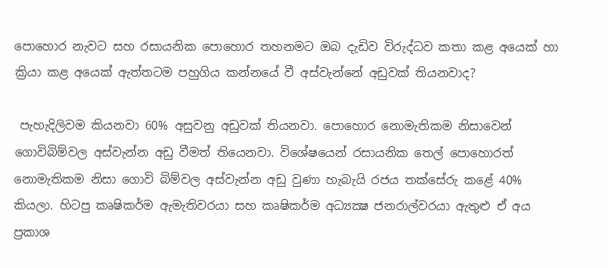පොහොර නැවට සහ රසායනික පොහොර තහනමට ඔබ දැඩිව විරුද්ධව කතා කළ අයෙක් හා ක්‍රියා කළ අයෙක් ඇත්තටම පහුගිය කන්නයේ වී අස්වැන්නේ අඩුවක් තියනවාද?

 පැහැදිලිවම කියනවා 60% අසුවනු අඩුවක් තියනවා. පොහොර නොමැතිකම නිසාවෙන් ගොවිබිම්වල අස්වැන්න අඩු වීමත් තියෙනවා. විශේෂයෙන් රසායනික තෙල් පොහොරත් නොමැතිකම නිසා ගොවි බිම්වල අස්වැන්න අඩු වුණා හැබැයි රජය තක්සේරු කළේ 40% කියලා. හිටපු කෘෂිකර්ම ඇමැතිවරයා සහ කෘෂිකර්ම අධ්‍යක්‍ෂ ජනරාල්වරයා ඇතුළු ඒ අය ප්‍රකාශ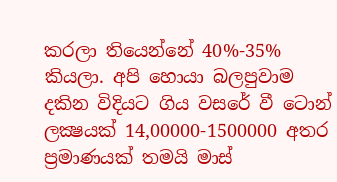කරලා තියෙන්නේ 40%-35% කියලා. අපි හොයා බලපුවාම දකින විදියට ගිය වසරේ වී ටොන් ලක්‍ෂයක් 14,00000-1500000 අතර ප්‍රමාණයක් තමයි මාස්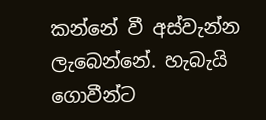කන්නේ වී අස්වැන්න ලැබෙන්නේ. හැබැයි ගොවීන්ට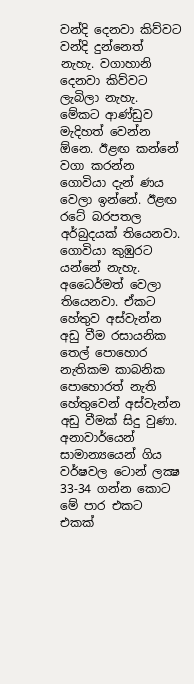වන්දි දෙනවා කිව්වට වන්දි දුන්නෙත් නැහැ. වගාහානි දෙනවා කිව්වට ලැබිලා නැහැ. මේකට ආණ්ඩුව මැදිහත් වෙන්න ඕනෙ. ඊළඟ කන්නේ වගා කරන්න ගොවියා දැන් ණය වෙලා ඉන්නේ. ඊළඟ රටේ බරපතල අර්බුදයක් තියෙනවා. ගොවියා කුඹුරට යන්නේ නැහැ. අධෛර්මත් වෙලා තියෙනවා. ඒකට හේතුව අස්වැන්න අඩු වීම රසායනික තෙල් පොහොර නැතිකම කාබනික පොහොරත් නැති හේතුවෙන් අස්වැන්න අඩු වීමක් සිදු වුණා. අනාවාර්යෙන් සාමාන්‍යයෙන් ගිය වර්ෂවල ටොන් ලක්‍ෂ 33-34 ගන්න කොට මේ පාර එකට එකක්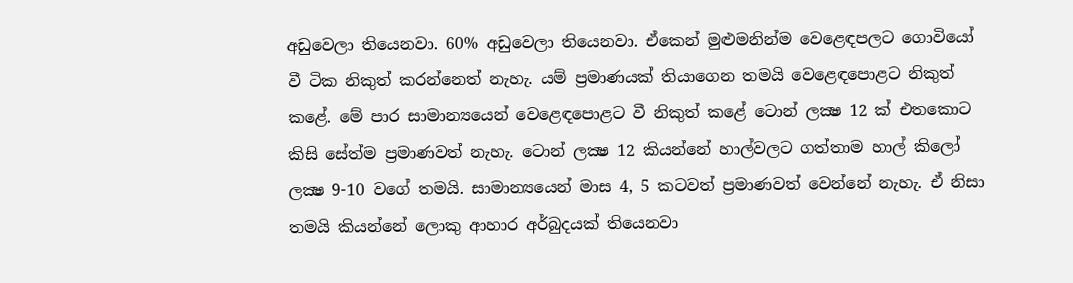අඩුවෙලා තියෙනවා. 60% අඩුවෙලා තියෙනවා. ඒකෙන් මුළුමනින්ම වෙළෙඳපලට ගොවියෝ වී ටික නිකුත් කරන්නෙත් නැහැ. යම් ප්‍රමාණයක් තියාගෙන තමයි වෙළෙඳපොළට නිකුත් කළේ. මේ පාර සාමාන්‍යයෙන් වෙළෙඳපොළට වී නිකුත් කළේ ටොන් ලක්‍ෂ 12 ක් එතකොට කිසි සේත්ම ප්‍රමාණවත් නැහැ. ටොන් ලක්‍ෂ 12 කියන්නේ හාල්වලට ගත්තාම හාල් කිලෝ ලක්‍ෂ 9-10 වගේ තමයි. සාමාන්‍යයෙන් මාස 4, 5 කටවත් ප්‍රමාණවත් වෙන්නේ නැහැ. ඒ නිසා තමයි කියන්නේ ලොකු ආහාර අර්බුදයක් තියෙනවා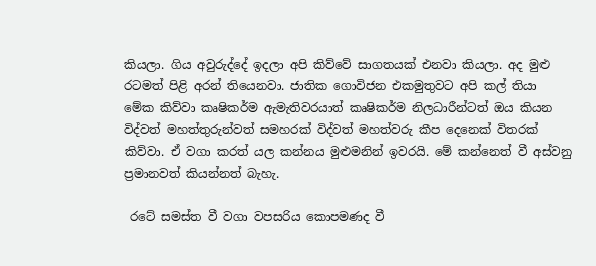කියලා. ගිය අවුරුද්දේ ඉදලා අපි කිව්වේ සාගතයක් එනවා කියලා. අද මුළු රටමත් පිළි අරන් තියෙනවා. ජාතික ගොවිජන එකමුතුවට අපි කල් තියා මේක කිව්වා කෘෂිකර්ම ඇමැතිවරයාත් කෘෂිකර්ම නිලධාරීන්ටත් ඔය කියන විද්වත් මහත්තුරුන්වත් සමහරක් විද්වත් මහත්වරු කීප දෙනෙක් විතරක් කිව්වා. ඒ වගා කරත් යල කන්නය මුළුමනින් ඉවරයි. මේ කන්නෙත් වී අස්වනු ප්‍රමානවත් කියන්නත් බැහැ.

 රටේ සමස්ත වී වගා වපසරිය කොපමණද වී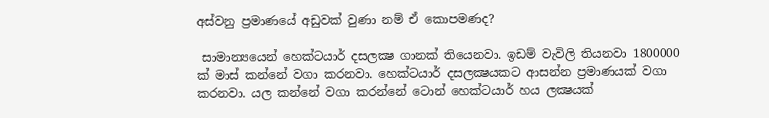අස්වනු ප්‍රමාණයේ අඩුවක් වුණා නම් ඒ කොපමණද?

 සාමාන්‍යයෙන් හෙක්ටයාර් දසලක්‍ෂ ගානක් තියෙනවා. ඉඩම් වැවිලි තියනවා 1800000 ක් මාස් කන්නේ වගා කරනවා. හෙක්ටයාර් දසලක්‍ෂයකට ආසන්න ප්‍රමාණයක් වගා කරනවා. යල කන්නේ වගා කරන්නේ ටොන් හෙක්ටයාර් හය ලක්‍ෂයක්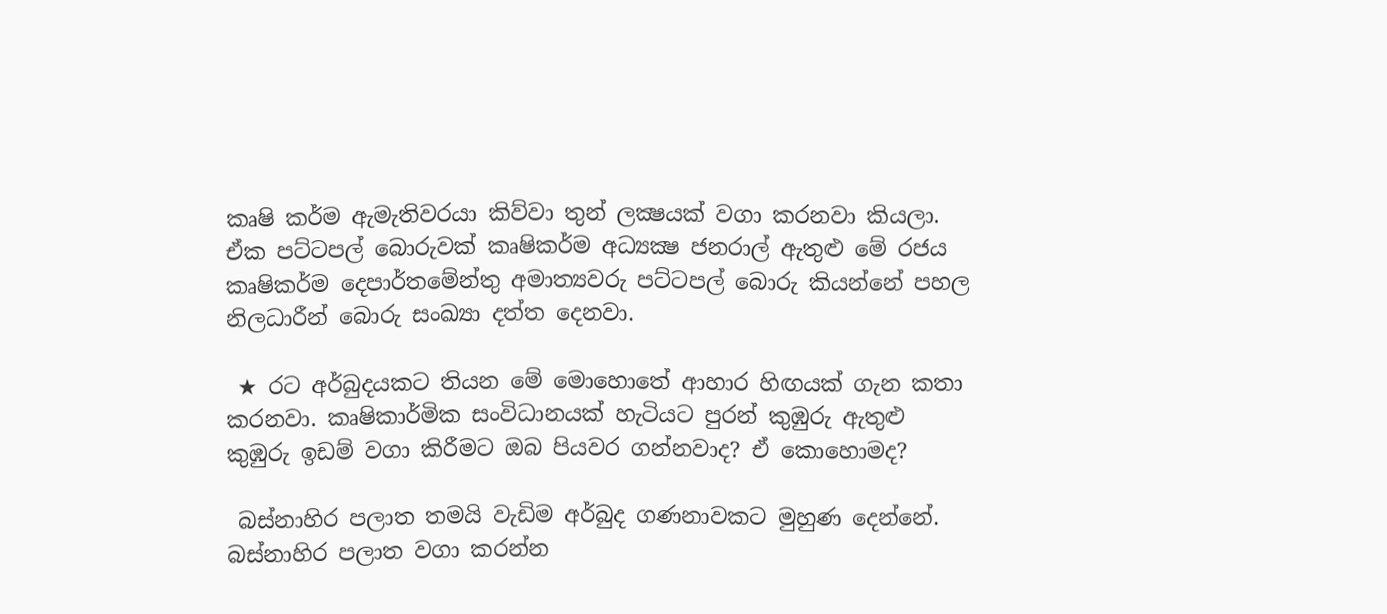කෘෂි කර්ම ඇමැතිවරයා කිව්වා තුන් ලක්‍ෂයක් වගා කරනවා කියලා. ඒක පට්ටපල් බොරුවක් කෘෂිකර්ම අධ්‍යක්‍ෂ ජනරාල් ඇතුළු මේ රජය කෘෂිකර්ම දෙපාර්තමේන්තු අමාත්‍යවරු පට්ටපල් බොරු කියන්නේ පහල නිලධාරීන් බොරු සංඛ්‍යා දත්ත දෙනවා.

 ★ රට අර්බුදයකට තියන මේ මොහොතේ ආහාර හිඟයක් ගැන කතා කරනවා. කෘෂිකාර්මික සංවිධානයක් හැටියට පුරන් කුඹුරු ඇතුළු කුඹුරු ඉඩම් වගා කිරීමට ඔබ පියවර ගන්නවාද? ඒ කොහොමද?

 බස්නාහිර පලාත තමයි වැඩිම අර්බුද ගණනාවකට මුහුණ දෙන්නේ. බස්නාහිර පලාත වගා කරන්න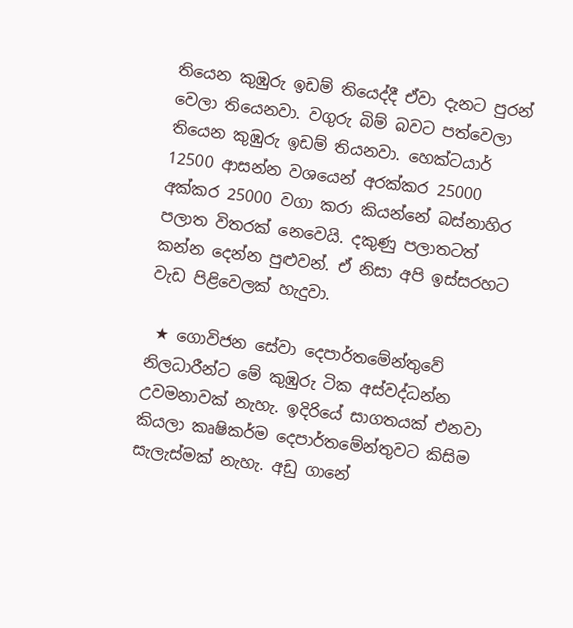තියෙන කුඹුරු ඉඩම් තියෙද්දී ඒවා දැනට පුරන් වෙලා තියෙනවා. වගුරු බිම් බවට පත්වෙලා තියෙන කුඹුරු ඉඩම් තියනවා. හෙක්ටයාර් 12500 ආසන්න වශයෙන් අරක්කර 25000 අක්කර 25000 වගා කරා කියන්නේ බස්නාහිර පලාත විතරක් නෙවෙයි. දකුණු පලාතටත් කන්න දෙන්න පුළුවන්. ඒ නිසා අපි ඉස්සරහට වැඩ පිළිවෙලක් හැදුවා.

 ★ ගොවිජන සේවා දෙපාර්තමේන්තුවේ නිලධාරීන්ට මේ කුඹුරු ටික අස්වද්ධන්න උවමනාවක් නැහැ. ඉදිරියේ සාගතයක් එනවා කියලා කෘෂිකර්ම දෙපාර්තමේන්තුවට කිසිම සැලැස්මක් නැහැ. අඩු ගානේ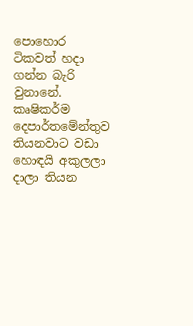පොහොර ටිකවත් හදා ගන්න බැරි වුනානේ. කෘෂිකර්ම දෙපාර්තමේන්තුව තියනවාට වඩා හොඳයි අකුලලා දාලා තියන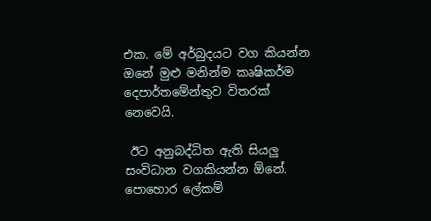එක. මේ අර්බුදයට වග කියන්න ඔනේ මුළු මනින්ම කෘෂිකර්ම දෙපාර්තමේන්තුව විතරක් නෙවෙයි.

 ඊට අනුබද්ධිත ඇති සියලු සංවිධාන වගකියන්න ඕනේ. පොහොර ලේකම්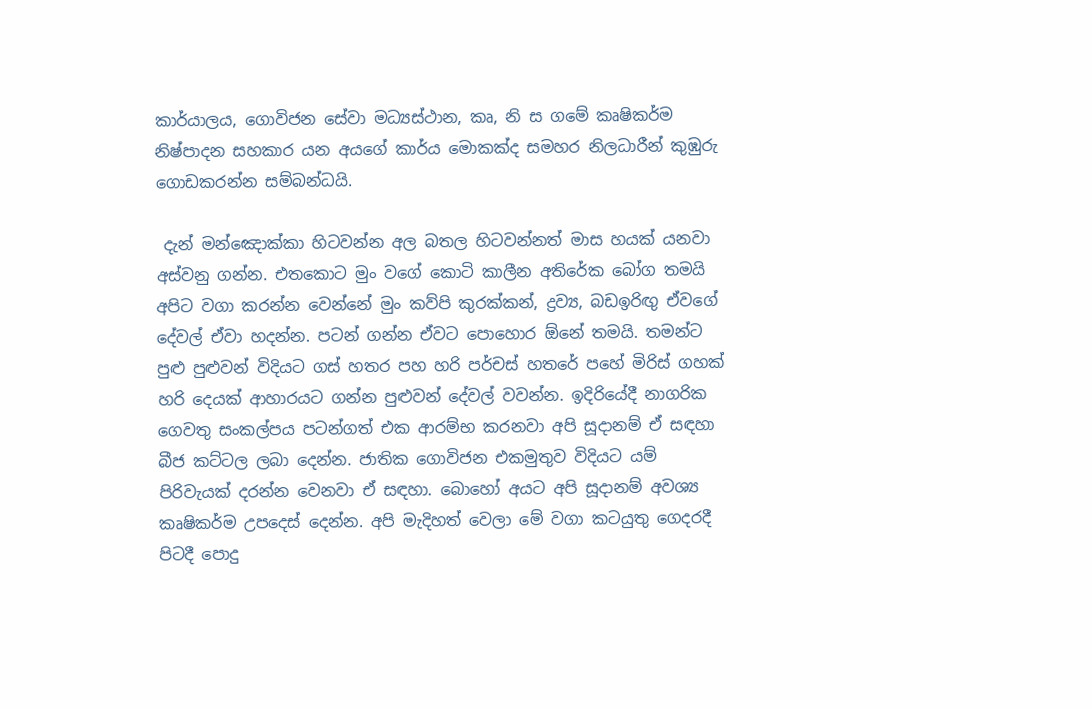කාර්යාලය, ගොවිජන සේවා මධ්‍යස්ථාන, කෘ, නි ස ගමේ කෘෂිකර්ම නිෂ්පාදන සහකාර යන අයගේ කාර්ය මොකක්ද සමහර නිලධාරීන් කුඹුරු ගොඩකරන්න සම්බන්ධයි.

 දැන් මන්ඤොක්කා හිටවන්න අල බතල හිටවන්නත් මාස හයක් යනවා අස්වනු ගන්න. එතකොට මුං වගේ කොටි කාලීන අතිරේක බෝග තමයි අපිට වගා කරන්න වෙන්නේ මුං කව්පි කුරක්කන්, ද්‍රව්‍ය, බඩඉරිඟු ඒවගේ දේවල් ඒවා හදන්න. පටන් ගන්න ඒවට පොහොර ඕනේ තමයි. තමන්ට පුළු පුළුවන් විදියට ගස් හතර පහ හරි පර්චස් හතරේ පහේ මිරිස් ගහක් හරි දෙයක් ආහාරයට ගන්න පුළුවන් දේවල් වවන්න. ඉදිරියේදී නාගරික ගෙවතු සංකල්පය පටන්ගත් එක ආරම්භ කරනවා අපි සූදානම් ඒ සඳහා බීජ කට්ටල ලබා දෙන්න. ජාතික ගොවිජන එකමුතුව විදියට යම් පිරිවැයක් දරන්න වෙනවා ඒ සඳහා. බොහෝ අයට අපි සූදානම් අවශ්‍ය කෘෂිකර්ම උපදෙස් දෙන්න. අපි මැදිහත් වෙලා මේ වගා කටයුතු ගෙදරදී පිටදී පොදු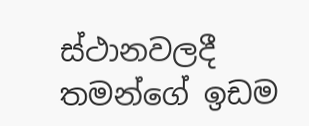ස්ථානවලදී තමන්ගේ ඉඩම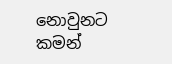නොවුනට කමන්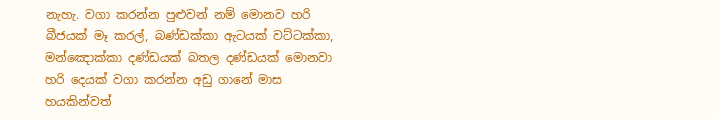නැහැ. වගා කරන්න පුළුවන් නම් මොනව හරි බීජයක් මෑ කරල්, බණ්ඩක්කා ඇටයක් වට්ටක්කා, මන්ඤොක්කා දණ්ඩයක් බතල දණ්ඩයක් මොනවා හරි දෙයක් වගා කරන්න අඩු ගානේ මාස හයකින්වත්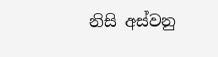නිසි අස්වනු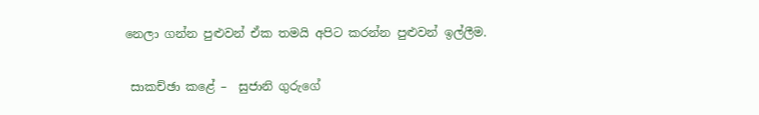නෙලා ගන්න පුළුවන් ඒක තමයි අපිට කරන්න පුළුවන් ඉල්ලීම.

 සාකච්ඡා කළේ –  සුජානි ගුරුගේ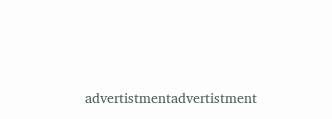advertistmentadvertistment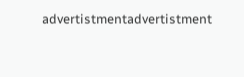advertistmentadvertistment